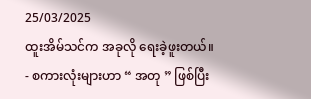25/03/2025
ထူးအိမ်သင်က အခုလို ရေးခဲ့ဖူးတယ်။
- စကားလုံးများဟာ “ အတု ” ဖြစ်ပြီး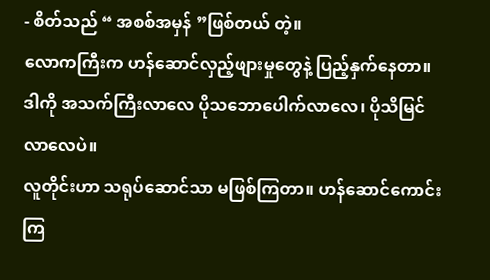- စိတ်သည် “ အစစ်အမှန် ”ဖြစ်တယ် တဲ့။
လောကကြီးက ဟန်ဆောင်လှည့်ဖျားမှုတွေနဲ့ ပြည့်နှက်နေတာ။ ဒါကို အသက်ကြီးလာလေ ပိုသဘောပေါက်လာလေ၊ ပိုသိမြင်လာလေပဲ။
လူတိုင်းဟာ သရုပ်ဆောင်သာ မဖြစ်ကြတာ။ ဟန်ဆောင်ကောင်းကြ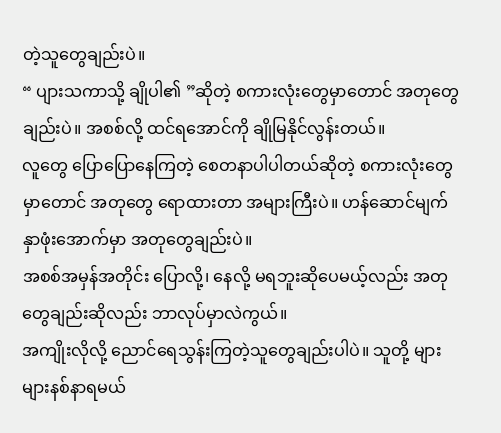တဲ့သူတွေချည်းပဲ။
“ ပျားသကာသို့ ချိုပါ၏ ”ဆိုတဲ့ စကားလုံးတွေမှာတောင် အတုတွေချည်းပဲ။ အစစ်လို့ ထင်ရအောင်ကို ချိုမြနိုင်လွန်းတယ်။
လူတွေ ပြောပြောနေကြတဲ့ စေတနာပါပါတယ်ဆိုတဲ့ စကားလုံးတွေမှာတောင် အတုတွေ ရောထားတာ အများကြီးပဲ။ ဟန်ဆောင်မျက်နှာဖုံးအောက်မှာ အတုတွေချည်းပဲ။
အစစ်အမှန်အတိုင်း ပြောလို့၊ နေလို့ မရဘူးဆိုပေမယ့်လည်း အတုတွေချည်းဆိုလည်း ဘာလုပ်မှာလဲကွယ်။
အကျိုးလိုလို့ ညောင်ရေသွန်းကြတဲ့သူတွေချည်းပါပဲ။ သူတို့ များများနစ်နာရမယ်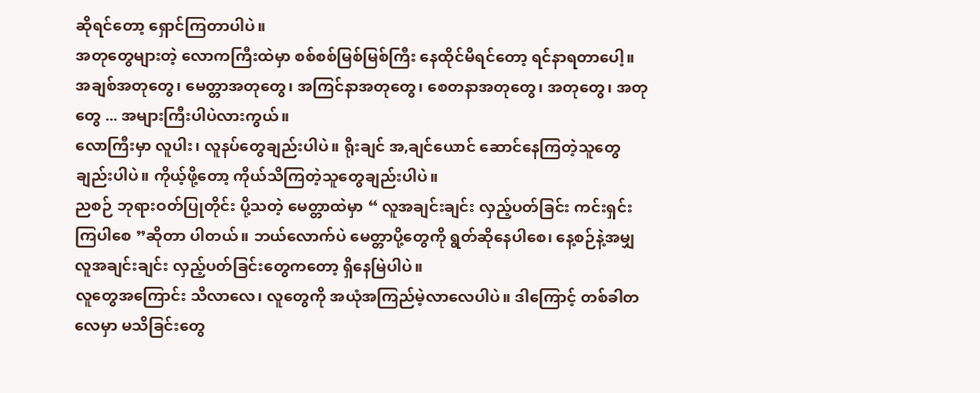ဆိုရင်တော့ ရှောင်ကြတာပါပဲ။
အတုတွေများတဲ့ လောကကြီးထဲမှာ စစ်စစ်မြစ်မြစ်ကြီး နေထိုင်မိရင်တော့ ရင်နာရတာပေါ့။
အချစ်အတုတွေ၊ မေတ္တာအတုတွေ၊ အကြင်နာအတုတွေ၊ စေတနာအတုတွေ၊ အတုတွေ၊ အတုတွေ ... အများကြီးပါပဲလားကွယ်။
လောကြီးမှာ လူပါး၊ လူနပ်တွေချည်းပါပဲ။ ရိုးချင် အ,ချင်ယောင် ဆောင်နေကြတဲ့သူတွေချည်းပါပဲ။ ကိုယ့်ဖို့တော့ ကိုယ်သိကြတဲ့သူတွေချည်းပါပဲ။
ညစဉ် ဘုရားဝတ်ပြုတိုင်း ပို့သတဲ့ မေတ္တာထဲမှာ “ လူအချင်းချင်း လှည့်ပတ်ခြင်း ကင်းရှင်းကြပါစေ ”ဆိုတာ ပါတယ်။ ဘယ်လောက်ပဲ မေတ္တာပို့တွေကို ရွတ်ဆိုနေပါစေ၊ နေ့စဉ်နဲ့အမျှ လူအချင်းချင်း လှည့်ပတ်ခြင်းတွေကတော့ ရှိနေမြဲပါပဲ။
လူတွေအကြောင်း သိလာလေ၊ လူတွေကို အယုံအကြည်မဲ့လာလေပါပဲ။ ဒါကြောင့် တစ်ခါတလေမှာ မသိခြင်းတွေ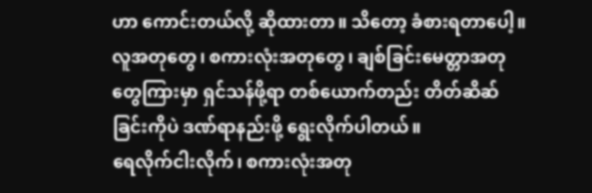ဟာ ကောင်းတယ်လို့ ဆိုထားတာ။ သိတော့ ခံစားရတာပေါ့။
လူအတုတွေ၊ စကားလုံးအတုတွေ၊ ချစ်ခြင်းမေတ္တာအတုတွေကြားမှာ ရှင်သန်ဖို့ရာ တစ်ယောက်တည်း တိတ်ဆိဆ်ခြင်းကိုပဲ ဒဏ်ရာနည်းဖို့ ရွေးလိုက်ပါတယ်။
ရေလိုက်ငါးလိုက်၊ စကားလုံးအတု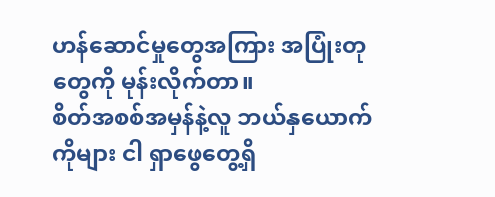ဟန်ဆောင်မှုတွေအကြား အပြုံးတုတွေကို မုန်းလိုက်တာ။
စိတ်အစစ်အမှန်နဲ့လူ ဘယ်နှယောက်ကိုများ ငါ ရှာဖွေတွေ့ရှိ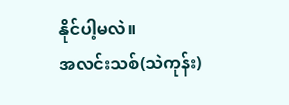နိုင်ပါ့မလဲ။
အလင်းသစ်(သဲကုန်း)